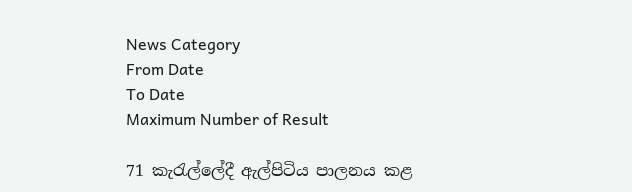News Category
From Date
To Date
Maximum Number of Result

71 කැරැල්ලේදී ඇල්පිටිය පාලනය කළ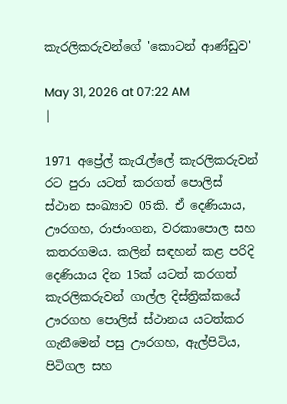කැරලිකරුවන්ගේ 'කොටන් ආණ්ඩුව'

May 31, 2026 at 07:22 AM
|

1971 අප්‍රේල් කැරැල්ලේ කැරලිකරුවන් රට පුරා යටත් කරගත් පොලිස් ස්ථාන සංඛ්‍යාව 05කි. ඒ දෙණියාය, ඌරගහ, රාජාංගන, වරකාපොල සහ කතරගමය. කලින් සඳහන් කළ පරිදි දෙණියාය දින 15ක් යටත් කරගත් කැරලිකරුවන් ගාල්ල දිස්ත්‍රික්කයේ ඌරගහ පොලිස් ස්ථානය යටත්කර ගැනීමෙන් පසු ඌරගහ, ඇල්පිටිය, පිටිගල සහ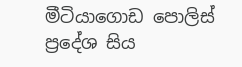මීටියාගොඩ පොලිස් ප්‍රදේශ සිය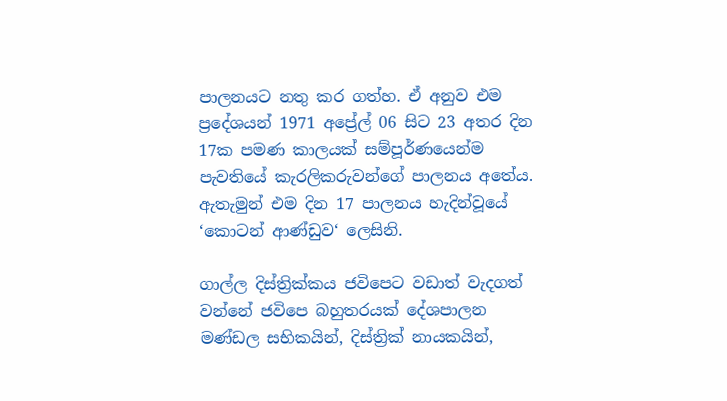පාලනයට නතු කර ගත්හ. ඒ අනුව එම ප්‍රදේශයන් 1971 අප්‍රේල් 06 සිට 23 අතර දින 17ක පමණ කාලයක් සම්පූර්ණයෙන්ම පැවතියේ කැරලිකරුවන්ගේ පාලනය අතේය. ඇතැමුන් එම දින 17 පාලනය හැදින්වූයේ ‘කොටන් ආණ්ඩුව‘ ලෙසිනි.

ගාල්ල දිස්ත්‍රික්කය ජවිපෙට වඩාත් වැදගත් වන්නේ ජවිපෙ බහුතරයක් දේශපාලන මණ්ඩල සභිකයින්, දිස්ත්‍රික් නායකයින්,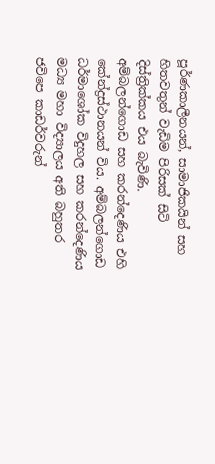පූර්ණකාලීනයන්, සාමාජිකයින් සහ හිතවතුන් වැඩිම පිරිසක් සිටි දිස්ත්‍රික්කය එය බැවිණි. අම්බලන්ගොඩ සහ කරන්දෙණිය එහි කේන්ද්‍රස්ථානයන් විය. අම්බලන්ගොඩ ධර්මාශෝක විදුහල සහ කරන්දෙණිය මධ්‍ය මහා විද්‍යාලය අති බහුතර ජවිපෙ කාඩර්වරුන්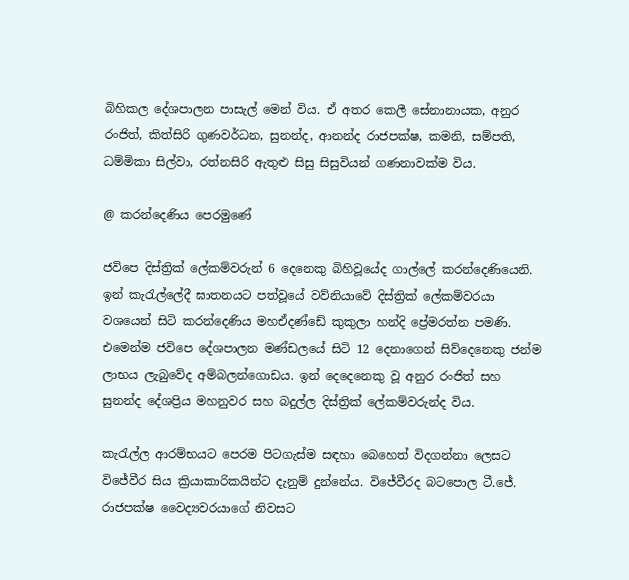බිහිකල දේශපාලන පාසැල් මෙන් විය. ඒ අතර කෙලී සේනානායක, අනුර රංජිත්, කිත්සිරි ගුණවර්ධන, සුනන්ද, ආනන්ද රාජපක්ෂ, කමනි, සම්පති, ධම්මිකා සිල්වා, රත්නසිරි ඇතුළු සිසු සිසුවියන් ගණනාවක්ම විය.

@ කරන්දෙණිය පෙරමුණේ

ජවිපෙ දිස්ත්‍රික් ලේකම්වරුන් 6 දෙනෙකු බිහිවූයේද ගාල්ලේ කරන්දෙණියෙනි. ඉන් කැරැල්ලේදී ඝාතනයට පත්වූයේ වව්නියාවේ දිස්ත්‍රික් ලේකම්වරයා වශයෙන් සිටි කරන්දෙණිය මහඒදණ්ඩේ කුකුලා හන්දි ප්‍රේමරත්න පමණි. එමෙන්ම ජවිපෙ දේශපාලන මණ්ඩලයේ සිටි 12 දෙනාගෙන් සිව්දෙනෙකු ජන්ම ලාභය ලැබුවේද අම්බලන්ගොඩය. ඉන් දෙදෙනෙකු වූ අනුර රංජිත් සහ සුනන්ද දේශප්‍රිය මහනුවර සහ බදුල්ල දිස්ත්‍රික් ලේකම්වරුන්ද විය.

කැරැල්ල ආරම්භයට පෙරම පිටගැස්ම සඳහා බෙහෙත් විදගන්නා ලෙසට විජේවීර සිය ක්‍රියාකාරිකයින්ට දැනුම් දුන්නේය. විජේවීරද බටපොල ටී.ජේ. රාජපක්ෂ වෛද්‍යවරයාගේ නිවසට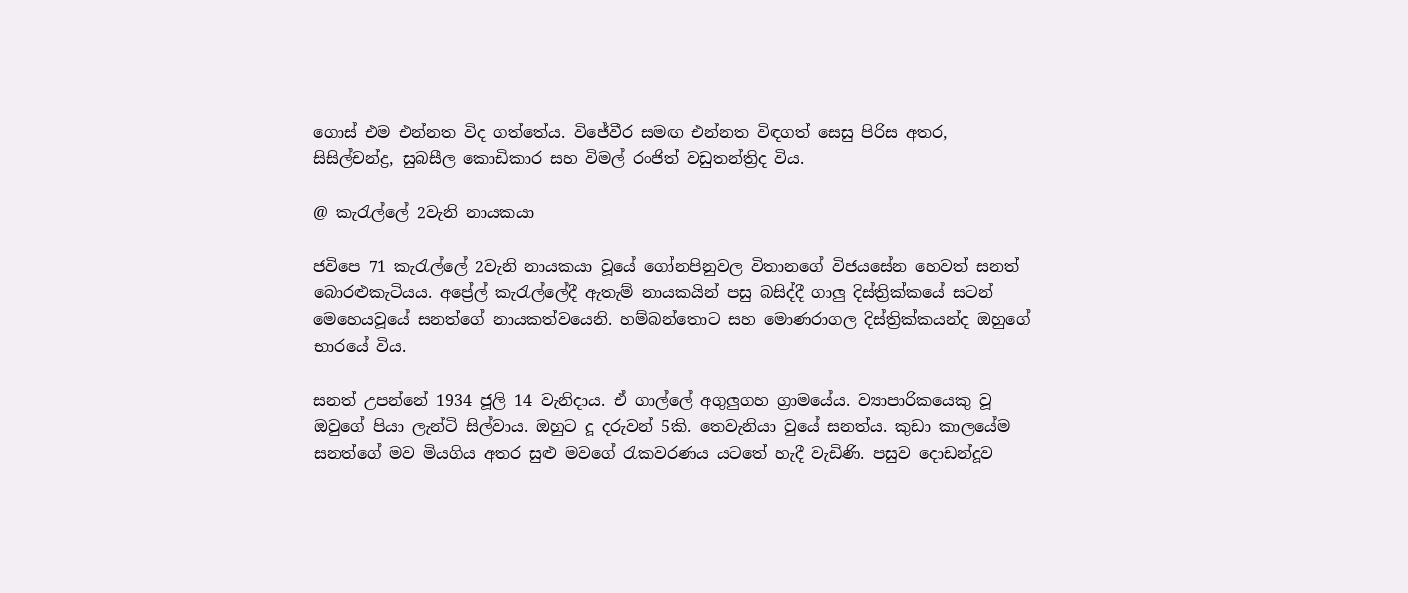ගොස් එම එන්නත විද ගත්තේය. විජේවීර සමඟ එන්නත විඳගත් සෙසු පිරිස අතර, සිසිල්චන්ද්‍ර, සුබසීල කොඩිකාර සහ විමල් රංජිත් වඩුතන්ත්‍රිද විය.

@ කැරැල්ලේ 2වැනි නායකයා

ජවිපෙ 71 කැරැල්ලේ 2වැනි නායකයා වූයේ ගෝනපිනුවල විතානගේ විජයසේන හෙවත් සනත් බොරළුකැටියය. අප්‍රේල් කැරැල්ලේදී ඇතැම් නායකයින් පසු බසිද්දී ගාලු දිස්ත්‍රික්කයේ සටන් මෙහෙයවූයේ සනත්ගේ නායකත්වයෙනි. හම්බන්තොට සහ මොණරාගල දිස්ත්‍රික්කයන්ද ඔහුගේ භාරයේ විය.

සනත් උපන්නේ 1934 ජූලි 14 වැනිදාය. ඒ ගාල්ලේ අගුලුගහ ග්‍රාමයේය. ව්‍යාපාරිකයෙකු වූ ඔවුගේ පියා ලැන්ටි සිල්වාය. ඔහුට දූ දරුවන් 5කි. තෙවැනියා වුයේ සනත්ය. කුඩා කාලයේම සනත්ගේ මව මියගිය අතර සුළු මවගේ රැකවරණය යටතේ හැදී වැඩිණි. පසුව දොඩන්දූව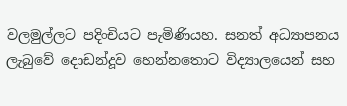වලමුල්ලට පදිංචියට පැමිණියහ. සනත් අධ්‍යාපනය ලැබුවේ දොඩන්දූව හෙන්නතොට විද්‍යාලයෙන් සහ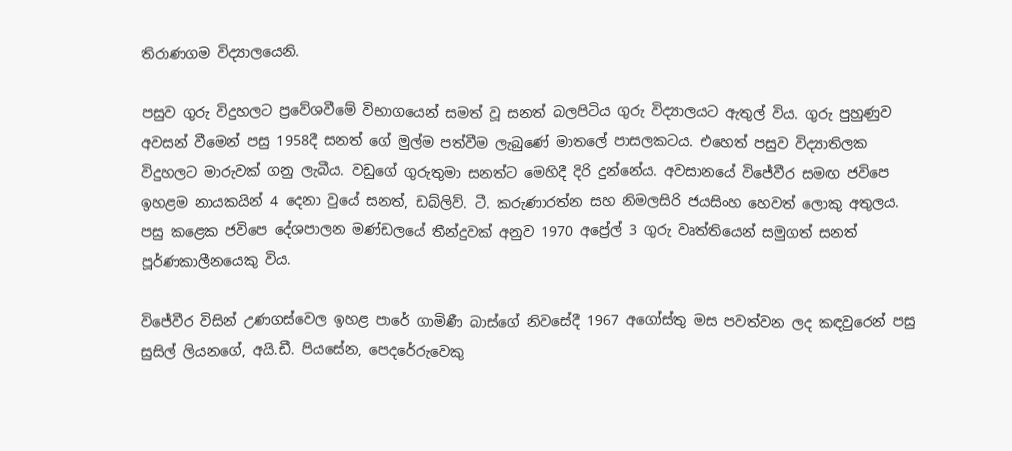තිරාණගම විද්‍යාලයෙනි.

පසුව ගුරු විදුහලට ප්‍රවේශවීමේ විභාගයෙන් සමත් වූ සනත් බලපිටිය ගුරු විද්‍යාලයට ඇතුල් විය. ගුරු පුහුණුව අවසන් වීමෙන් පසු 1958දී සනත් ගේ මුල්ම පත්වීම ලැබුණේ මාතලේ පාසලකටය. එහෙත් පසුව විද්‍යාතිලක විදුහලට මාරුවක් ගනු ලැබීය. වඩුගේ ගුරුතුමා සනත්ට මෙහිදී දිරි දුන්නේය. අවසානයේ විජේවීර සමඟ ජවිපෙ ඉහළම නායකයින් 4 දෙනා වුයේ සනත්, ඩබ්ලිව්. ටී. කරුණාරත්න සහ නිමලසිරි ජයසිංහ හෙවත් ලොකු අතුලය. පසු කළෙක ජවිපෙ දේශපාලන මණ්ඩලයේ තීන්දුවක් අනුව 1970 අප්‍රේල් 3 ගුරු වෘත්තියෙන් සමුගත් සනත් පූර්ණකාලීනයෙකු විය.

විජේවීර විසින් උණගස්වෙල ඉහළ පාරේ ගාමිණී බාස්ගේ නිවසේදී 1967 අගෝස්තු මස පවත්වන ලද කඳවුරෙන් පසු සුසිල් ලියනගේ, අයි.ඩී. පියසේන, පෙදරේරුවෙකු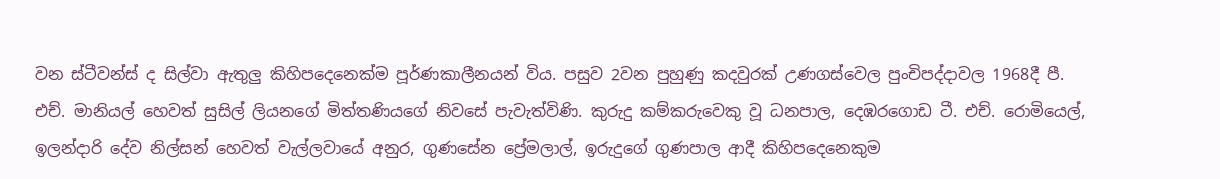වන ස්ටීවන්ස් ද සිල්වා ඇතුලු කිහිපදෙනෙක්ම පූර්ණකාලීනයන් විය. පසුව 2වන පුහුණු කදවුරක් උණගස්වෙල පුංචිපද්දාවල 1968දී පී. එච්. මානියල් හෙවත් සුසිල් ලියනගේ මිත්තණියගේ නිවසේ පැවැත්විණි. කුරුදු කම්කරුවෙකු වූ ධනපාල, දෙඹරගොඩ ටී. එච්. රොමියෙල්, ඉලන්දාරි දේව නිල්සන් හෙවත් වැල්ලවායේ අනුර, ගුණසේන ප්‍රේමලාල්, ඉරුදුගේ ගුණපාල ආදී කිහිපදෙනෙකුම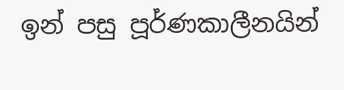ඉන් පසු පූර්ණකාලීනයින්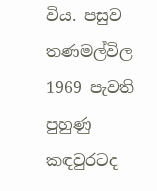විය. පසුව තණමල්විල 1969 පැවති පුහුණු කඳවුරටද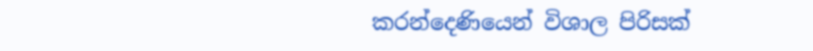කරන්දෙණියෙන් විශාල පිරිසක්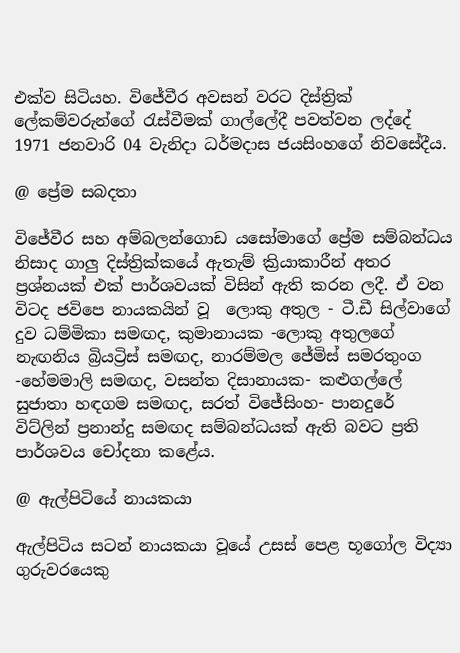එක්ව සිටියහ. විජේවීර අවසන් වරට දිස්ත්‍රික් ලේකම්වරුන්ගේ රැස්වීමක් ගාල්ලේදී පවත්වන ලද්දේ 1971 ජනවාරි 04 වැනිදා ධර්මදාස ජයසිංහගේ නිවසේදීය.

@ ප්‍රේම සබදතා

විජේවීර සහ අම්බලන්ගොඩ යසෝමාගේ ප්‍රේම සම්බන්ධය නිසාද ගාලු දිස්ත්‍රික්කයේ ඇතැම් ක්‍රියාකාරීන් අතර ප්‍රශ්නයක් එක් පාර්ශවයක් විසින් ඇති කරන ලදී. ඒ වන විටද ජවිපෙ නායකයින් වූ  ලොකු අතුල - ටී.ඩී සිල්වාගේ දුව ධම්මිකා සමඟද, කුමානායක -ලොකු අතුලගේ නැඟනිය බ්‍රියට්‍රිස් සමඟද, නාරම්මල ජේමිස් සමරතුංග -හේමමාලි සමඟද, වසන්ත දිසානායක- කළුගල්ලේ සුජාතා හඳගම සමඟද, සරත් විජේසිංහ- පානදුරේ විට්ලින් ප්‍රනාන්දු සමඟද සම්බන්ධයක් ඇති බවට ප්‍රති පාර්ශවය චෝදනා කළේය.

@ ඇල්පිටියේ නායකයා

ඇල්පිටිය සටන් නායකයා වූයේ උසස් පෙළ භූගෝල විද්‍යා ගුරුවරයෙකු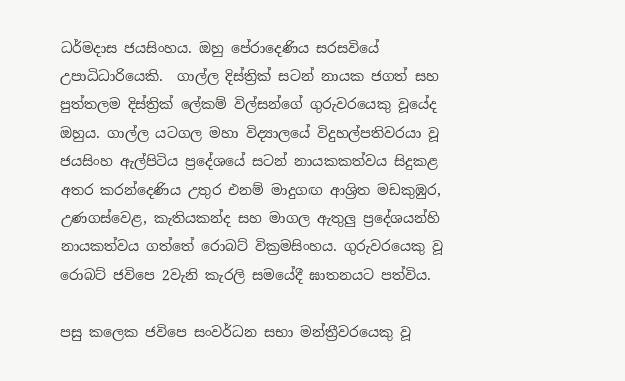ධර්මදාස ජයසිංහය. ඔහු පේරාදෙණිය සරසවියේ උපාධිධාරියෙකි.  ගාල්ල දිස්ත්‍රික් සටන් නායක ජගත් සහ පුත්තලම දිස්ත්‍රික් ලේකම් විල්සන්ගේ ගුරුවරයෙකු වූයේද ඔහුය. ගාල්ල යටගල මහා විද්‍යාලයේ විදුහල්පතිවරයා වූ ජයසිංහ ඇල්පිටිය ප්‍රදේශයේ සටන් නායකකත්වය සිදුකළ අතර කරන්දෙණිය උතුර එනම් මාදුගඟ ආශ්‍රිත මඩකුඹුර, උණගස්වෙළ, කැතියකන්ද සහ මාගල ඇතුලු ප්‍රදේශයන්හි නායකත්වය ගත්තේ රොබට් වික්‍රමසිංහය. ගුරුවරයෙකු වූ රොබට් ජවිපෙ 2වැනි කැරලි සමයේදී ඝාතනයට පත්විය.

පසු කලෙක ජවිපෙ සංවර්ධන සභා මන්ත්‍රීවරයෙකු වූ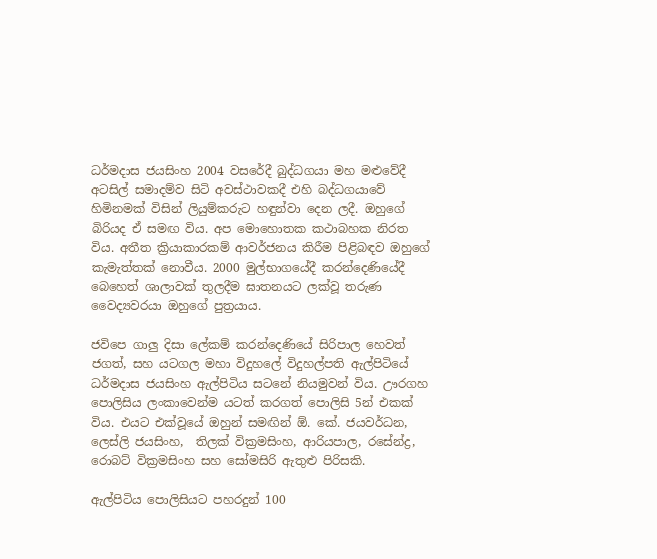ධර්මදාස ජයසිංහ 2004 වසරේදී බුද්ධගයා මහ මළුවේදී අටසිල් සමාදම්ව සිටි අවස්ථාවකදී එහි බද්ධගයාවේ හිමිනමක් විසින් ලියුම්කරුට හඳුන්වා දෙන ලදී. ඔහුගේ බිරියද ඒ සමඟ විය. අප මොහොතක කථාබහක නිරත විය. අතීත ක්‍රියාකාරකම් ආවර්ජනය කිරීම පිළිබඳව ඔහුගේ කැමැත්තක් නොවීය. 2000 මුල්භාගයේදී කරන්දෙණියේදී බෙහෙත් ශාලාවක් තුලදීම ඝාතනයට ලක්වූ තරුණ වෛද්‍යවරයා ඔහුගේ පුත්‍රයාය.

ජවිපෙ ගාලු දිසා ලේකම් කරන්දෙණියේ සිරිපාල හෙවත් ජගත්, සහ යටගල මහා විදුහලේ විදුහල්පති ඇල්පිටියේ ධර්මදාස ජයසිංහ ඇල්පිටිය සටනේ නියමුවන් විය. ඌරගහ පොලිසිය ලංකාවෙන්ම යටත් කරගත් පොලිසි 5න් එකක් විය. එයට එක්වූයේ ඔහුන් සමඟින් ඕ. කේ. ජයවර්ධන, ලෙස්ලි ජයසිංහ,  තිලක් වික්‍රමසිංහ, ආරියපාල, රසේන්ද්‍ර, රොබට් වික්‍රමසිංහ සහ සෝමසිරි ඇතුළු පිරිසකි.

ඇල්පිටිය පොලිසියට පහරදුන් 100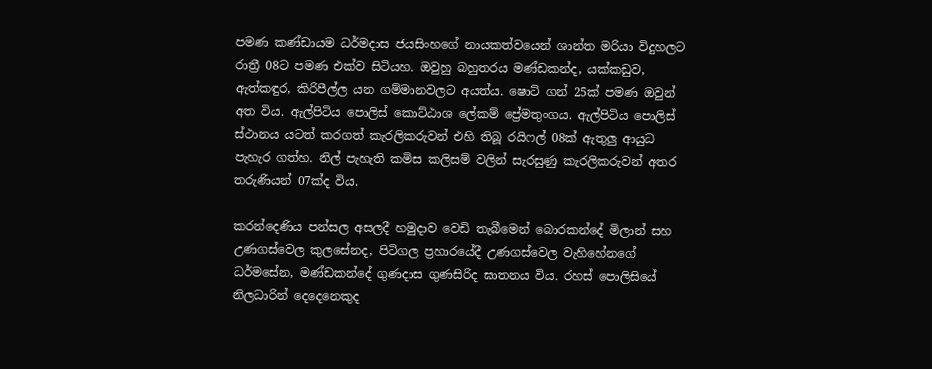පමණ කණ්ඩායම ධර්මදාස ජයසිංහගේ නායකත්වයෙන් ශාන්ත මරියා විදුහලට රාත්‍රී 08ට පමණ එක්ව සිටියහ. ඔවුහු බහුතරය මණ්ඩකන්ද, යක්කඩුව, ඇත්කඳුර, කිරිපීල්ල යන ගම්මානවලට අයත්ය. ෂොට් ගන් 25ක් පමණ ඔවුන් අත විය. ඇල්පිටිය පොලිස් කොට්ඨාශ ලේකම් ප්‍රේමතුංගය. ඇල්පිටිය පොලිස් ස්ථානය යටත් කරගත් කැරලිකරුවන් එහි තිබූ රයිෆල් 08ක් ඇතුලු ආයුධ පැහැර ගත්හ. නිල් පැහැති කමිස කලිසම් වලින් සැරසුණු කැරලිකරුවන් අතර තරුණියන් 07ක්ද විය.

කරන්දෙණිය පන්සල අසලදී හමුදාව වෙඩි තැබීමෙන් බොරකන්දේ මිලාන් සහ උණගස්වෙල කුලසේනද, පිටිගල ප්‍රහාරයේදී උණගස්වෙල වැහිහේනගේ ධර්මසේන, මණ්ඩකන්දේ ගුණදාස ගුණසිරිද ඝාතනය විය. රහස් පොලිසියේ නිලධාරින් දෙදෙනෙකුද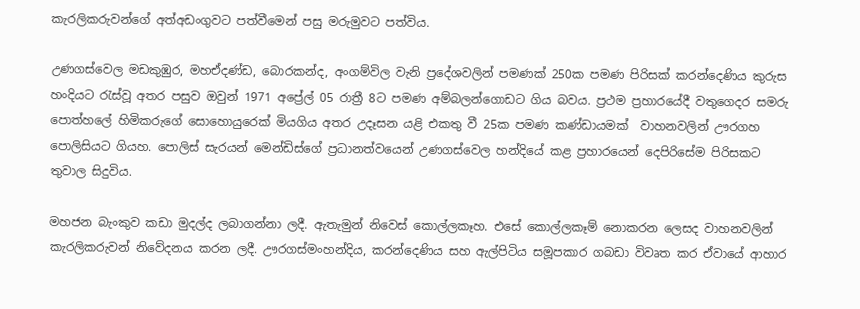කැරලිකරුවන්ගේ අත්අඩංගුවට පත්වීමෙන් පසු මරුමුවට පත්විය.

උණගස්වෙල මඩකුඹුර, මහඒදණ්ඩ, බොරකන්ද, අංගම්විල වැනි ප්‍රදේශවලින් පමණක් 250ක පමණ පිරිසක් කරන්දෙණිය කුරුස හංදියට රැස්වූ අතර පසුව ඔවුන් 1971 අප්‍රේල් 05 රාත්‍රී 8ට පමණ අම්බලන්ගොඩට ගිය බවය. ප්‍රථම ප්‍රහාරයේදී වතුගෙදර සමරු පොත්හලේ හිමිකරුගේ සොහොයුරෙක් මියගිය අතර උදෑසන යළි එකතු වී 25ක පමණ කණ්ඩායමක්  වාහනවලින් ඌරගහ පොලිසියට ගියහ. පොලිස් සැරයන් මෙන්ඩිස්ගේ ප්‍රධානත්වයෙන් උණගස්වෙල හන්දියේ කළ ප්‍රහාරයෙන් දෙපිරිසේම පිරිසකට තුවාල සිදුවිය.

මහජන බැංකුව කඩා මුදල්ද ලබාගන්නා ලදී. ඇතැමුන් නිවෙස් කොල්ලකෑහ. එසේ කොල්ලකෑම් නොකරන ලෙසද වාහනවලින් කැරලිකරුවන් නිවේදනය කරන ලදී. ඌරගස්මංහන්දිය, කරන්දෙණිය සහ ඇල්පිටිය සමූපකාර ගබඩා විවෘත කර ඒවායේ ආහාර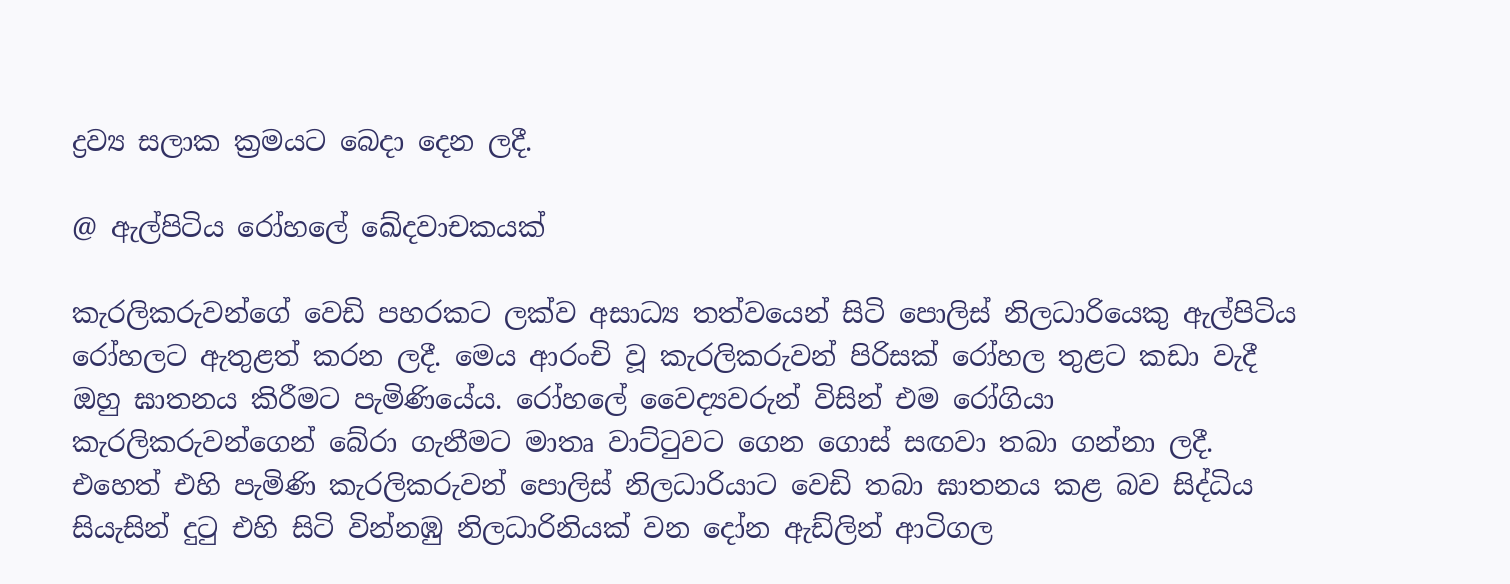ද්‍රව්‍ය සලාක ක්‍රමයට බෙදා දෙන ලදී.

@ ඇල්පිටිය රෝහලේ ඛේදවාචකයක්

කැරලිකරුවන්ගේ වෙඩි පහරකට ලක්ව අසාධ්‍ය තත්වයෙන් සිටි පොලිස් නිලධාරියෙකු ඇල්පිටිය රෝහලට ඇතුළත් කරන ලදී. මෙය ආරංචි වූ කැරලිකරුවන් පිරිසක් රෝහල තුළට කඩා වැදී ඔහු ඝාතනය කිරීමට පැමිණියේය. රෝහලේ වෛද්‍යවරුන් විසින් එම රෝගියා කැරලිකරුවන්ගෙන් බේරා ගැනීමට මාතෘ වාට්ටුවට ගෙන ගොස් සඟවා තබා ගන්නා ලදී. එහෙත් එහි පැමිණි කැරලිකරුවන් පොලිස් නිලධාරියාට වෙඩි තබා ඝාතනය කළ බව සිද්ධිය සියැසින් දුටු එහි සිටි වින්නඹු නිලධාරිනියක් වන දෝන ඇඩ්ලින් ආටිගල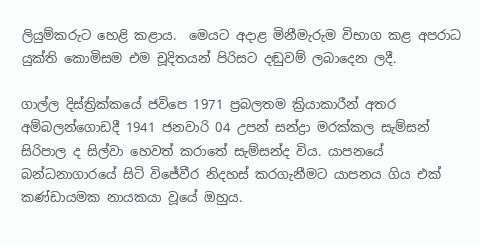ලියුම්කරුට හෙළි කළාය.  මෙයට අදාළ මිනීමැරුම විභාග කළ අපරාධ යුක්ති කොමිසම එම චූදිතයන් පිරිසට දඬුවම් ලබාදෙන ලදී.

ගාල්ල දිස්ත්‍රික්කයේ ජවිපෙ 1971 ප්‍රබලතම ක්‍රියාකාරීන් අතර අම්බලන්ගොඩදී 1941 ජනවාරි 04 උපන් සන්ද්‍රා මරක්කල සැම්සන් සිරිපාල ද සිල්වා හෙවත් කරාතේ සැම්සන්ද විය. යාපනයේ බන්ධනාගාරයේ සිටි විජේවීර නිදහස් කරගැනීමට යාපනය ගිය එක් කණ්ඩායමක නායකයා වූයේ ඔහුය.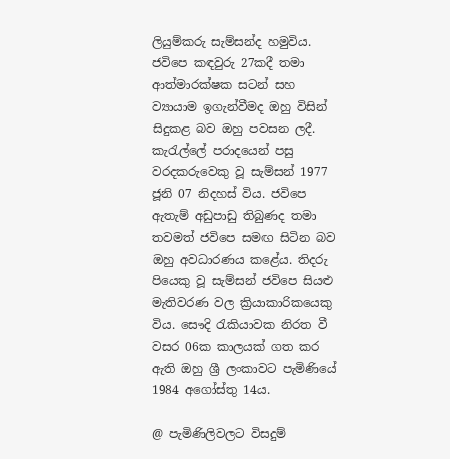ලියුම්කරු සැම්සන්ද හමුවිය. ජවිපෙ කඳවුරු 27කදී තමා ආත්මාරක්ෂක සටන් සහ ව්‍යායාම ඉගැන්වීමද ඔහු විසින් සිදුකළ බව ඔහු පවසන ලදී. කැරැල්ලේ පරාදයෙන් පසු වරදකරුවෙකු වූ සැම්සන් 1977 ජූනි 07 නිදහස් විය. ජවිපෙ ඇතැම් අඩුපාඩු තිබුණද තමා තවමත් ජවිපෙ සමඟ සිටින බව ඔහු අවධාරණය කළේය. තිදරු පියෙකු වූ සැම්සන් ජවිපෙ සියළු මැතිවරණ වල ක්‍රියාකාරිකයෙකු විය. සෞදි රැකියාවක නිරත වී වසර 06ක කාලයක් ගත කර ඇති ඔහු ශ්‍රී ලංකාවට පැමිණියේ 1984 අගෝස්තු 14ය.

@ පැමිණිලිවලට විසදුම්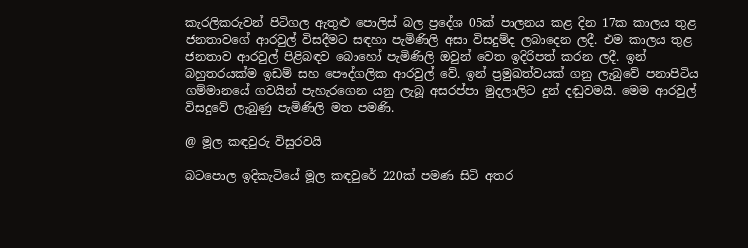කැරලිකරුවන් පිටිගල ඇතුළු පොලිස් බල ප්‍රදේශ 05ක් පාලනය කළ දින 17ක කාලය තුළ ජනතාවගේ ආරවුල් විසදීමට සඳහා පැමිණිලි අසා විසදුම්ද ලබාදෙන ලදී. එම කාලය තුළ ජනතාව ආරවුල් පිළිබඳව බොහෝ පැමිණිලි ඔවුන් වෙත ඉදිරිපත් කරන ලදී. ඉන් බහුතරයක්ම ඉඩම් සහ පෞද්ගලික ආරවුල් වේ. ඉන් ප්‍රමුඛත්වයක් ගනු ලැබුවේ පනාපිටිය ගම්මානයේ ගවයින් පැහැරගෙන යනු ලැබූ අසරප්පා මුදලාලිට දුන් දඬුවමයි. මෙම ආරවුල් විසදුවේ ලැබුණු පැමිණිලි මත පමණි.

@ මූල කඳවුරු විසුරවයි

බටපොල ඉදිකැටියේ මූල කඳවුරේ 220ක් පමණ සිටි අතර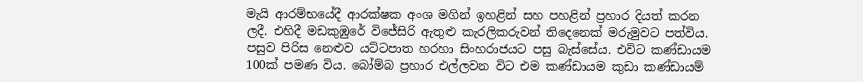මැයි ආරම්භයේදී ආරක්ෂක අංශ මගින් ඉහළින් සහ පහළින් ප්‍රහාර දියත් කරන ලදී. එහිදී මඩකුඹුරේ විජේසිරි ඇතුළු කැරලිකරුවන් තිදෙනෙක් මරුමුවට පත්විය. පසුව පිරිස නෙළුව යට්ටපාත හරහා සිංහරාජයට පසු බැස්සේය. එවිට කණ්ඩායම 100ක් පමණ විය. බෝම්බ ප්‍රහාර එල්ලවන විට එම කණ්ඩායම කුඩා කණ්ඩායම්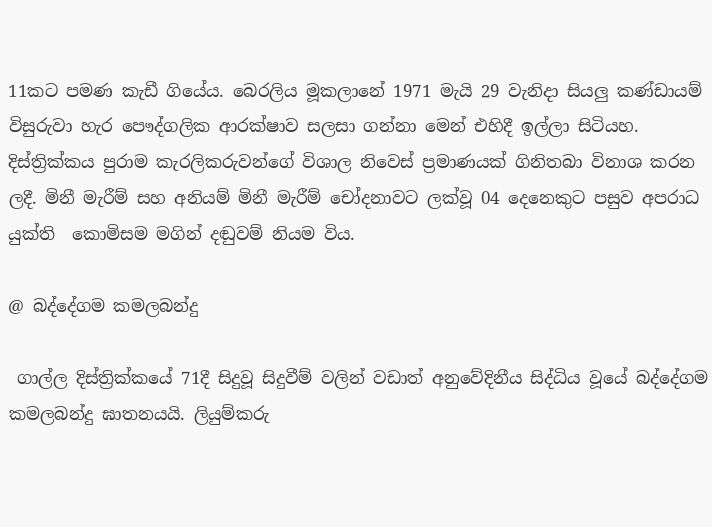11කට පමණ කැඩී ගියේය. බෙරලිය මූකලානේ 1971 මැයි 29 වැනිදා සියලු කණ්ඩායම් විසුරුවා හැර පෞද්ගලික ආරක්ෂාව සලසා ගන්නා මෙන් එහිදී ඉල්ලා සිටියහ. දිස්ත්‍රික්කය පුරාම කැරලිකරුවන්ගේ විශාල නිවෙස් ප්‍රමාණයක් ගිනිතබා විනාශ කරන ලදී. මිනී මැරීම් සහ අනියම් මිනී මැරීම් චෝදනාවට ලක්වූ 04 දෙනෙකුට පසුව අපරාධ යුක්ති  කොමිසම මගින් දඬුවම් නියම විය.

@ බද්දේගම කමලබන්දු

 ගාල්ල දිස්ත්‍රික්කයේ 71දී සිදුවූ සිදුවීම් වලින් වඩාත් අනුවේදිනීය සිද්ධිය වූයේ බද්දේගම කමලබන්දු ඝාතනයයි. ලියුම්කරු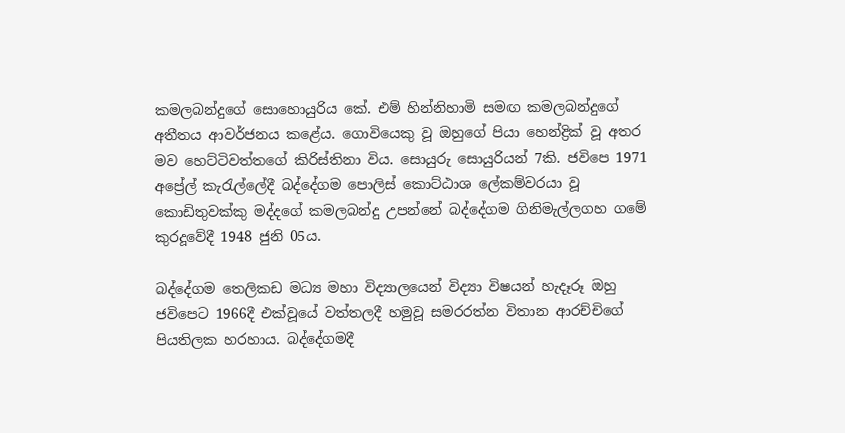කමලබන්දුගේ සොහොයුරිය කේ. එම් හින්නිහාමි සමඟ කමලබන්දුගේ අතීතය ආවර්ජනය කළේය. ගොවියෙකු වූ ඔහුගේ පියා හෙන්ද්‍රික් වූ අතර මව හෙට්ටිවත්තගේ කිරිස්තිනා විය. සොයුරු සොයුරියන් 7කි. ජවිපෙ 1971 අප්‍රේල් කැරැල්ලේදී බද්දේගම පොලිස් කොට්ඨාශ ලේකම්වරයා වූ කොඩිතුවක්කු මද්දගේ කමලබන්දු උපන්නේ බද්දේගම ගිනිමැල්ලගහ ගමේ කුරදූවේදී 1948 ජුනි 05ය.

බද්දේගම තෙලිකඩ මධ්‍ය මහා විද්‍යාලයෙන් විද්‍යා විෂයන් හැදෑරූ ඔහු ජවිපෙට 1966දී එක්වූයේ වත්තලදී හමුවූ සමරරත්න විතාන ආරච්චිගේ පියතිලක හරහාය. බද්දේගමදී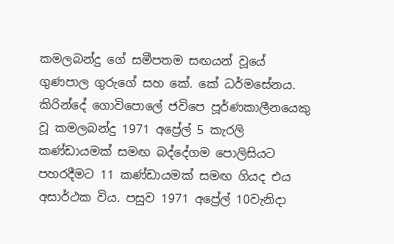කමලබන්දු ගේ සමීපතම සඟයන් වූයේ ගුණපාල ගුරුගේ සහ කේ. කේ ධර්මසේනය. කිරින්දේ ගොවිපොලේ ජවිපෙ පූර්ණකාලීනයෙකු වූ කමලබන්දු 1971 අප්‍රේල් 5 කැරලි කණ්ඩායමක් සමඟ බද්දේගම පොලිසියට පහරදීමට 11 කණ්ඩායමක් සමඟ ගියද එය අසාර්ථක විය. පසුව 1971 අප්‍රේල් 10වැනිදා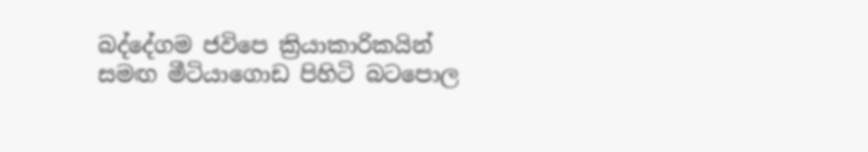බද්දේගම ජවිපෙ ක්‍රියාකාරිකයින් සමඟ මීටියාගොඩ පිහිටි බටපොල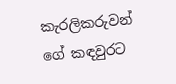කැරලිකරුවන් ගේ කඳවුරට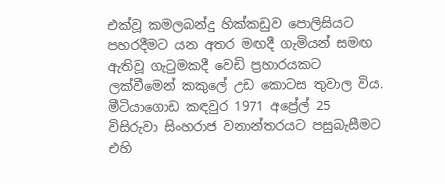එක්වූ කමලබන්දු හික්කඩුව පොලිසියට පහරදීමට යන අතර මඟදී ගැමියන් සමඟ ඇතිවූ ගැටුමකදී වෙඩි ප්‍රහාරයකට ලක්වීමෙන් කකුලේ උඩ කොටස තුවාල විය. මීටියාගොඩ කඳවුර 1971 අප්‍රේල් 25  විසිරුවා සිංහරාජ වනාන්තරයට පසුබැසීමට එහි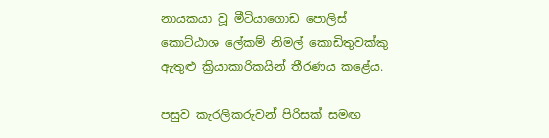නායකයා වූ මීටියාගොඩ පොලිස් කොට්ඨාශ ලේකම් නිමල් කොඩිතුවක්කු ඇතුළු ක්‍රියාකාරිකයින් තීරණය කළේය.

පසුව කැරලිකරුවන් පිරිසක් සමඟ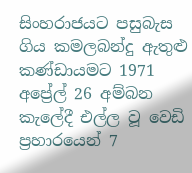සිංහරාජයට පසුබැස ගිය කමලබන්දු ඇතුළු කණ්ඩායමට 1971 අප්‍රේල් 26 අම්බන කැලේදී එල්ල වූ වෙඩි ප්‍රහාරයෙන් 7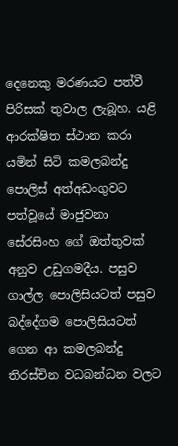දෙනෙකු මරණයට පත්වී පිරිසක් තුවාල ලැබූහ. යළි ආරක්ෂිත ස්ථාන කරා යමින් සිටි කමලබන්දු පොලිස් අත්අඩංගුවට පත්වූයේ මාජුවනා සේරසිංහ ගේ ඔත්තුවක් අනුව උඩුගමදීය. පසුව ගාල්ල පොලිසියටත් පසුව බද්දේගම පොලිසියටත් ගෙන ආ කමලබන්දු තිරස්චින වධබන්ධන වලට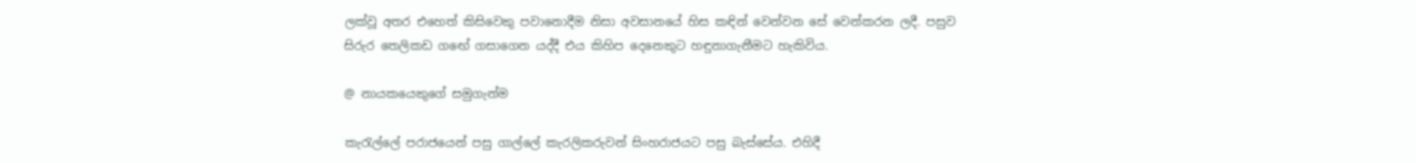ලක්වූ අතර එහෙත් කිසිවෙකු පවානොදීම නිසා අවසානයේ හිස කඳින් වෙන්වන සේ වෙන්කරන ලදී. පසුව සිරුර තෙලිකඩ ගඟේ ගසාගෙන යද්දී එය කිහිප දෙනෙකුට හඳුනාගැනීමට හැකිවිය.

@ නායකයෙකුගේ සමුගැන්ම

කැරැල්ලේ පරාජයෙන් පසු ගාල්ලේ කැරලිකරුවන් සිංහරාජයට පසු බැස්සේය. එහිදී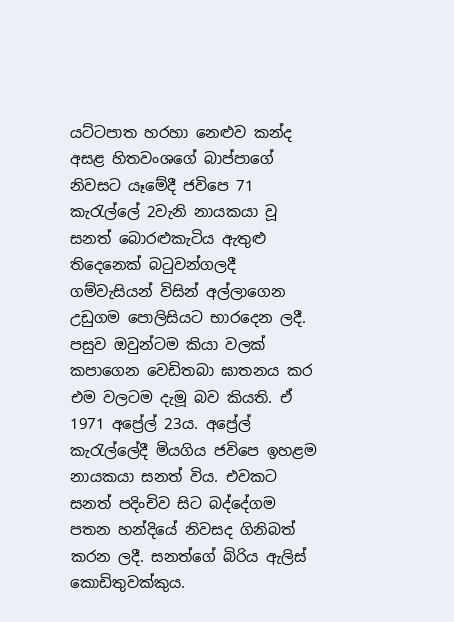යට්ටපාත හරහා නෙළුව කන්ද අසළ හිතවංශගේ බාප්පාගේ නිවසට යෑමේදී ජවිපෙ 71 කැරැල්ලේ 2වැනි නායකයා වූ සනත් බොරළුකැටිය ඇතුළු තිදෙනෙක් බටුවන්ගලදී ගම්වැසියන් විසින් අල්ලාගෙන උඩුගම පොලිසියට භාරදෙන ලදී. පසුව ඔවුන්ටම කියා වලක් කපාගෙන වෙඩිතබා ඝාතනය කර එම වලටම දැමූ බව කියති. ඒ 1971 අප්‍රේල් 23ය. අප්‍රේල් කැරැල්ලේදී මියගිය ජවිපෙ ඉහළම නායකයා සනත් විය. එවකට සනත් පදිංචිව සිට බද්දේගම පතන හන්දියේ නිවසද ගිනිබත් කරන ලදී. සනත්ගේ බිරිය ඇලිස් කොඩිතුවක්කුය.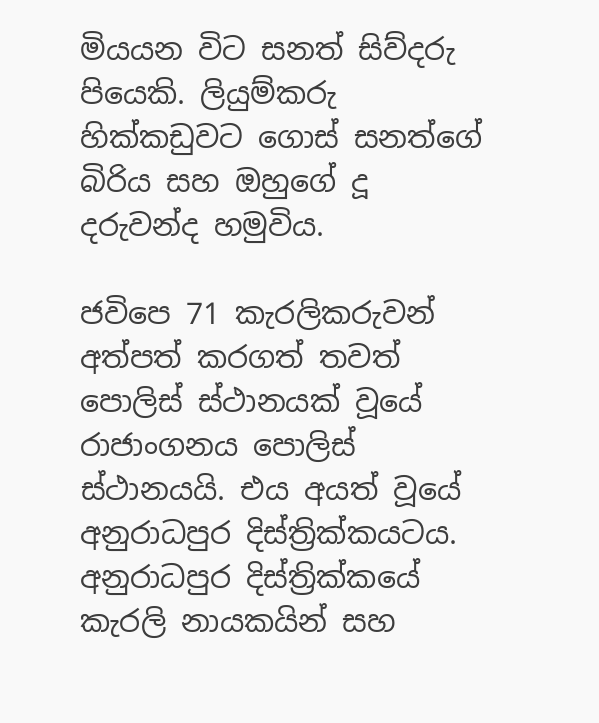මියයන විට සනත් සිව්දරු පියෙකි. ලියුම්කරු හික්කඩුවට ගොස් සනත්ගේ බිරිය සහ ඔහුගේ දූ දරුවන්ද හමුවිය.

ජවිපෙ 71 කැරලිකරුවන් අත්පත් කරගත් තවත් පොලිස් ස්ථානයක් වූයේ රාජාංගනය පොලිස් ස්ථානයයි. එය අයත් වූයේ අනුරාධපුර දිස්ත්‍රික්කයටය. අනුරාධපුර දිස්ත්‍රික්කයේ කැරලි නායකයින් සහ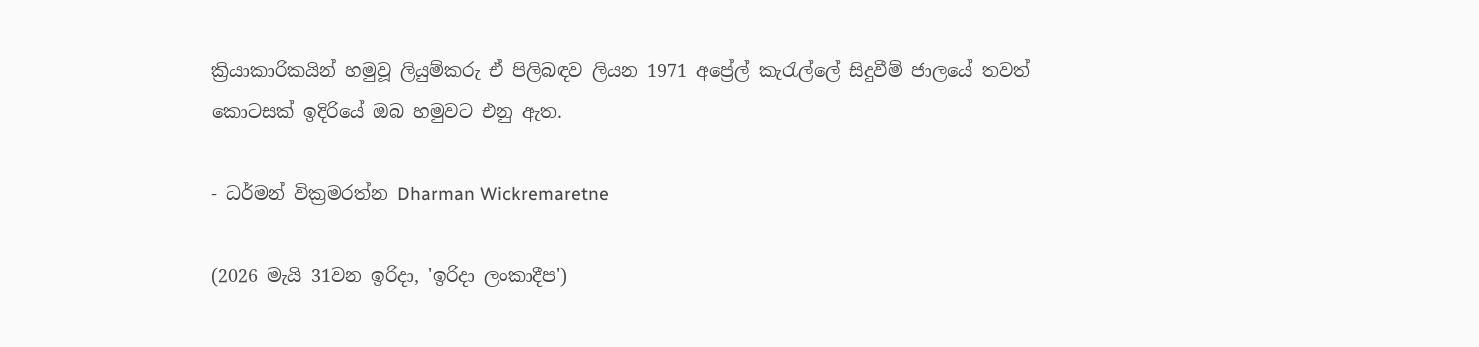ක්‍රියාකාරිකයින් හමුවූ ලියුම්කරු ඒ පිලිබඳව ලියන 1971 අප්‍රේල් කැරැල්ලේ සිදුවීම් ජාලයේ තවත් කොටසක් ඉදිරියේ ඔබ හමුවට එනු ඇත.

- ධර්මන් වික්‍රමරත්න Dharman Wickremaretne

(2026 මැයි 31වන ඉරිදා, 'ඉරිදා ලංකාදීප')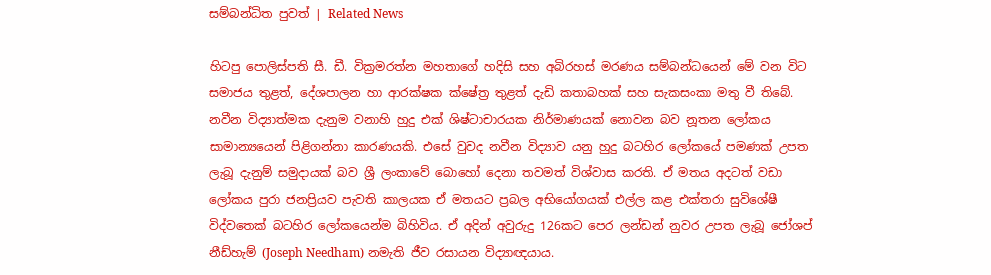සම්බන්ධිත පුවත් | Related News

හිටපු පොලිස්පති සී. ඩී. වික්‍රමරත්න මහතාගේ හදිසි සහ අබිරහස් මරණය සම්බන්ධයෙන් මේ වන විට සමාජය තුළත්, දේශපාලන හා ආරක්ෂක ක්ෂේත්‍ර තුළත් දැඩි කතාබහක් සහ සැකසංකා මතු වී තිබේ.
නවීන විද්‍යාත්මක දැනුම වනාහි හුදු එක් ශිෂ්ටාචාරයක නිර්මාණයක් නොවන බව නූතන ලෝකය සාමාන්‍යයෙන් පිළිගන්නා කාරණයකි. එසේ වුවද නවීන විද්‍යාව යනු හුදු බටහිර ලෝකයේ පමණක් උපත ලැබූ දැනුම් සමුදායක් බව ශ්‍රී ලංකාවේ බොහෝ දෙනා තවමත් විශ්වාස කරති. ඒ මතය අදටත් වඩා ලෝකය පුරා ජනප්‍රියව පැවති කාලයක ඒ මතයට ප්‍රබල අභියෝගයක් එල්ල කළ එක්තරා සුවිශේෂී විද්වතෙක් බටහිර ලෝකයෙන්ම බිහිවිය. ඒ අදින් අවුරුදු 126කට පෙර ලන්ඩන් නුවර උපත ලැබූ ජෝශප් නීඩ්හැම් (Joseph Needham) නමැති ජීව රසායන විද්‍යාඥයාය.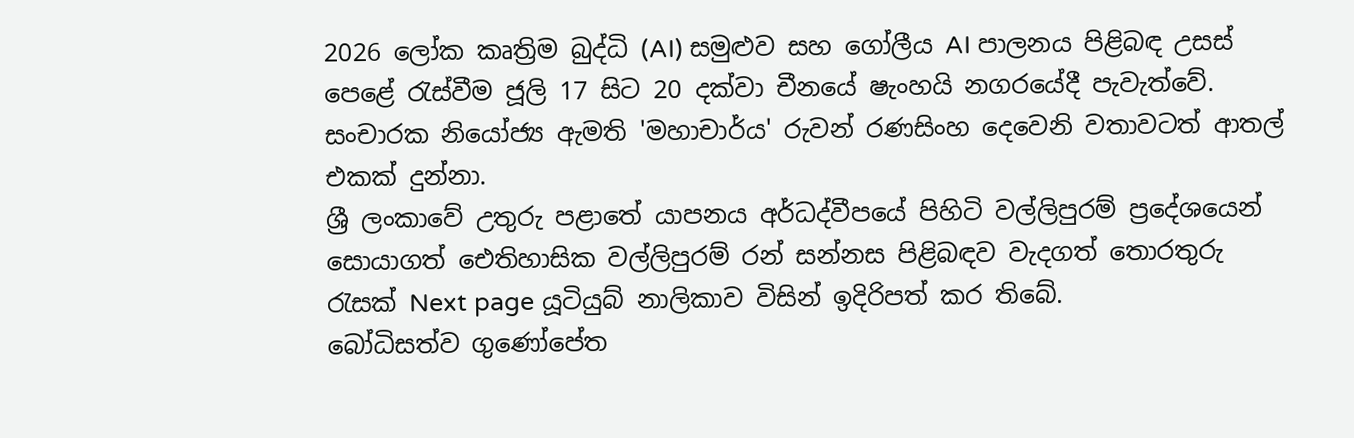2026 ලෝක කෘත්‍රිම බුද්ධි (AI) සමුළුව සහ ගෝලීය AI පාලනය පිළිබඳ උසස් පෙළේ රැස්වීම ජූලි 17 සිට 20 දක්වා චීනයේ ෂැංහයි නගරයේදී පැවැත්වේ.
සංචාරක නියෝජ්‍ය ඇමති 'මහාචාර්ය' රුවන් රණසිංහ දෙවෙනි වතාවටත් ආතල් එකක් දුන්නා.
ශ්‍රී ලංකාවේ උතුරු පළාතේ යාපනය අර්ධද්වීපයේ පිහිටි වල්ලිපුරම් ප්‍රදේශයෙන් සොයාගත් ඓතිහාසික වල්ලිපුරම් රන් සන්නස පිළිබඳව වැදගත් තොරතුරු රැසක් Next page යූටියුබ් නාලිකාව විසින් ඉදිරිපත් කර තිබේ.
බෝධිසත්ව ගුණෝපේත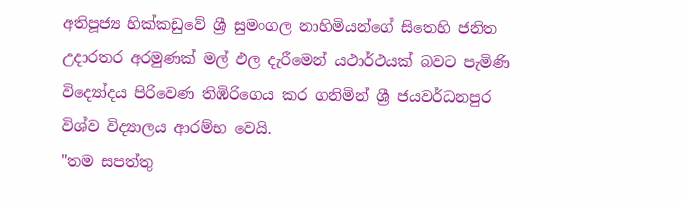අතිපූජ්‍ය හික්කඩුවේ ශ්‍රී සුමංගල නාහිමියන්ගේ සිතෙහි ජනිත උදාරතර අරමුණක් මල් ඵල දැරීමෙන් යථාර්ථයක් බවට පැමිණි විද්‍යෝදය පිරිවෙණ තිඹිරිගෙය කර ගනිමින් ශ්‍රී ජයවර්ධනපුර විශ්ව විද්‍යාලය ආරම්භ වෙයි.
"තම සපත්තු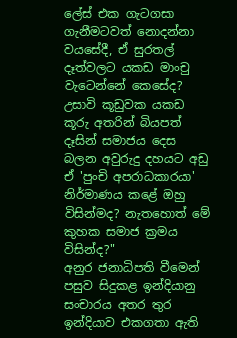ලේස් එක ගැටගසා ගැනීමටවත් නොදන්නා වයසේදී, ඒ සුරතල් දෑත්වලට යකඩ මාංචු වැටෙන්නේ කෙසේද? උසාවි කූඩුවක යකඩ කූරු අතරින් බියපත් දෑසින් සමාජය දෙස බලන අවුරුදු දහයට අඩු ඒ 'පුංචි අපරාධකාරයා' නිර්මාණය කළේ ඔහු විසින්මද? නැතහොත් මේ කුහක සමාජ ක්‍රමය විසින්ද?"
අනුර ජනාධිපති වීමෙන් පසුව සිදුකළ ඉන්දියානු සංචාරය අතර තුර ඉන්දියාව එකගතා ඇති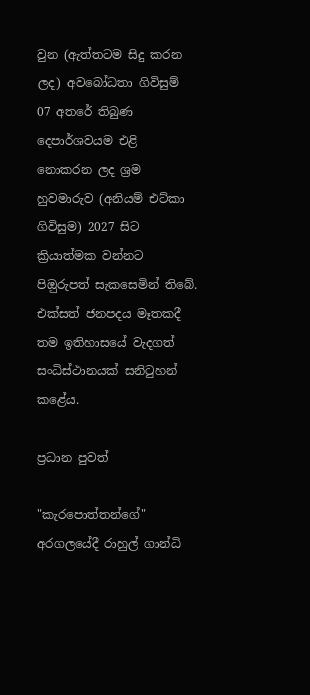වුන (ඇත්තටම සිදු කරන ලද) අවබෝධතා ගිවිසුම් 07 අතරේ තිබුණ දෙපාර්ශවයම එළි නොකරන ලද ශ්‍රම හුවමාරුව (අනියම් එට්කා ගිවිසුම) 2027 සිට ක්‍රියාත්මක වන්නට පිඔුරුපත් සැකසෙමින් තිබේ.
එක්සත් ජනපදය මෑතකදී තම ඉතිහාසයේ වැදගත් සංධිස්ථානයක් සනිටුහන් කළේය.

ප්‍රධාන පුවත්

"කැරපොත්තන්ගේ" අරගලයේදී රාහුල් ගාන්ධි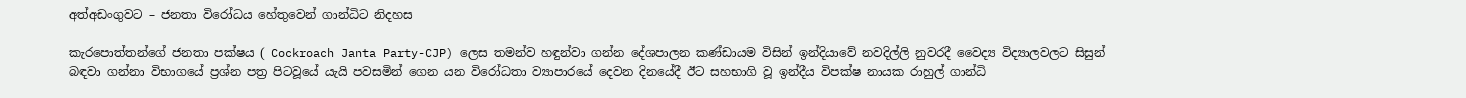අත්අඩංගුවට – ජනතා විරෝධය හේතුවෙන් ගාන්ධිට නිදහස

කැරපොත්තන්ගේ ජනතා පක්ෂය ( Cockroach Janta Party-CJP) ලෙස තමන්ව හඳුන්වා ගන්න දේශපාලන කණ්ඩායම විසින් ඉන්දියාවේ නවදිල්ලි නුවරදී වෛද්‍ය විද්‍යාලවලට සිසුන් බඳවා ගන්නා විභාගයේ ප්‍රශ්න පත්‍ර පිටවූයේ යැයි පවසමින් ගෙන යන විරෝධතා ව්‍යාපාරයේ දෙවන දිනයේදී ඊට සහභාගි වූ ඉන්දීය විපක්ෂ නායක රාහුල් ගාන්ධි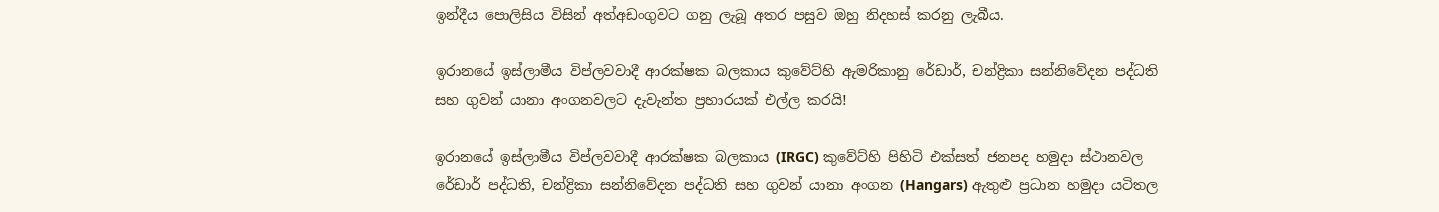ඉන්දීය පොලිසිය විසින් අත්අඩංගුවට ගනු ලැබූ අතර පසුව ඔහු නිදහස් කරනු ලැබීය.

ඉරානයේ ඉස්ලාමීය විප්ලවවාදී ආරක්ෂක බලකාය කුවේට්හි ඇමරිකානු රේඩාර්, චන්ද්‍රිකා සන්නිවේදන පද්ධති සහ ගුවන් යානා අංගනවලට දැවැන්ත ප්‍රහාරයක් එල්ල කරයි!

ඉරානයේ ඉස්ලාමීය විප්ලවවාදී ආරක්ෂක බලකාය (IRGC) කුවේට්හි පිහිටි එක්සත් ජනපද හමුදා ස්ථානවල රේඩාර් පද්ධති, චන්ද්‍රිකා සන්නිවේදන පද්ධති සහ ගුවන් යානා අංගන (Hangars) ඇතුළු ප්‍රධාන හමුදා යටිතල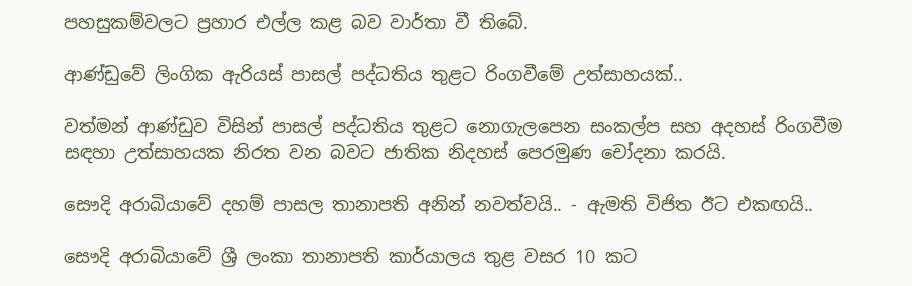පහසුකම්වලට ප්‍රහාර එල්ල කළ බව වාර්තා වී තිබේ.

ආණ්ඩුවේ ලිංගික ඇරියස් පාසල් පද්ධතිය තුළට රිංගවීමේ උත්සාහයක්..

වත්මන් ආණ්ඩුව විසින් පාසල් පද්ධතිය තුළට නොගැලපෙන සංකල්ප සහ අදහස් රිංගවීම සඳහා උත්සාහයක නිරත වන බවට ජාතික නිදහස් පෙරමුණ චෝදනා කරයි.

සෞදි අරාබියාවේ දහම් පාසල තානාපති අනින් නවත්වයි.. - ඇමති විජිත ඊට එකඟයි..

සෞදි අරාබියාවේ ශ්‍රී ලංකා තානාපති කාර්යාලය තුළ වසර 10 කට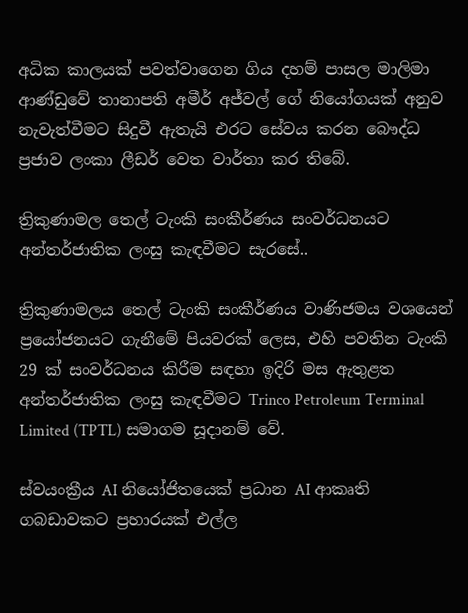අධික කාලයක් පවත්වාගෙන ගිය දහම් පාසල මාලිමා ආණ්ඩුවේ තානාපති අමීර් අජ්වල් ගේ නියෝගයක් අනුව නැවැත්වීමට සිදුවී ඇතැයි එරට සේවය කරන බෞද්ධ ප්‍රජාව ලංකා ලීඩර් වෙත වාර්තා කර තිබේ.

ත්‍රිකුණාමල තෙල් ටැංකි සංකීර්ණය සංවර්ධනයට අන්තර්ජාතික ලංසු කැඳවීමට සැරසේ..

ත්‍රිකුණාමලය තෙල් ටැංකි සංකීර්ණය වාණිජමය වශයෙන් ප්‍රයෝජනයට ගැනීමේ පියවරක් ලෙස, එහි පවතින ටැංකි 29 ක් සංවර්ධනය කිරීම සඳහා ඉදිරි මස ඇතුළත අන්තර්ජාතික ලංසු කැඳවීමට Trinco Petroleum Terminal Limited (TPTL) සමාගම සූදානම් වේ.

ස්වයංක්‍රීය AI නියෝජිතයෙක් ප්‍රධාන AI ආකෘති ගබඩාවකට ප්‍රහාරයක් එල්ල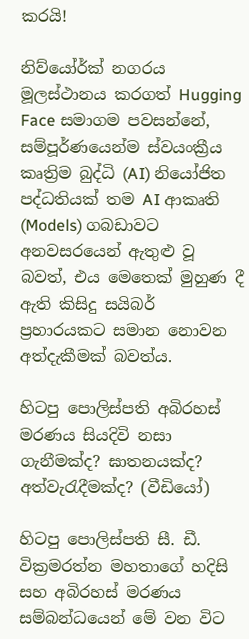කරයි!

නිව්යෝර්ක් නගරය මූලස්ථානය කරගත් Hugging Face සමාගම පවසන්නේ, සම්පූර්ණයෙන්ම ස්වයංක්‍රීය කෘත්‍රිම බුද්ධි (AI) නියෝජිත පද්ධතියක් තම AI ආකෘති (Models) ගබඩාවට අනවසරයෙන් ඇතුළු වූ බවත්, එය මෙතෙක් මුහුණ දී ඇති කිසිදු සයිබර් ප්‍රහාරයකට සමාන නොවන අත්දැකීමක් බවත්ය.

හිටපු පොලිස්පති අබිරහස් මරණය සියදිවි නසා ගැනීමක්ද? ඝාතනයක්ද? අත්වැරැදීමක්ද? (වීඩියෝ)

හිටපු පොලිස්පති සී. ඩී. වික්‍රමරත්න මහතාගේ හදිසි සහ අබිරහස් මරණය සම්බන්ධයෙන් මේ වන විට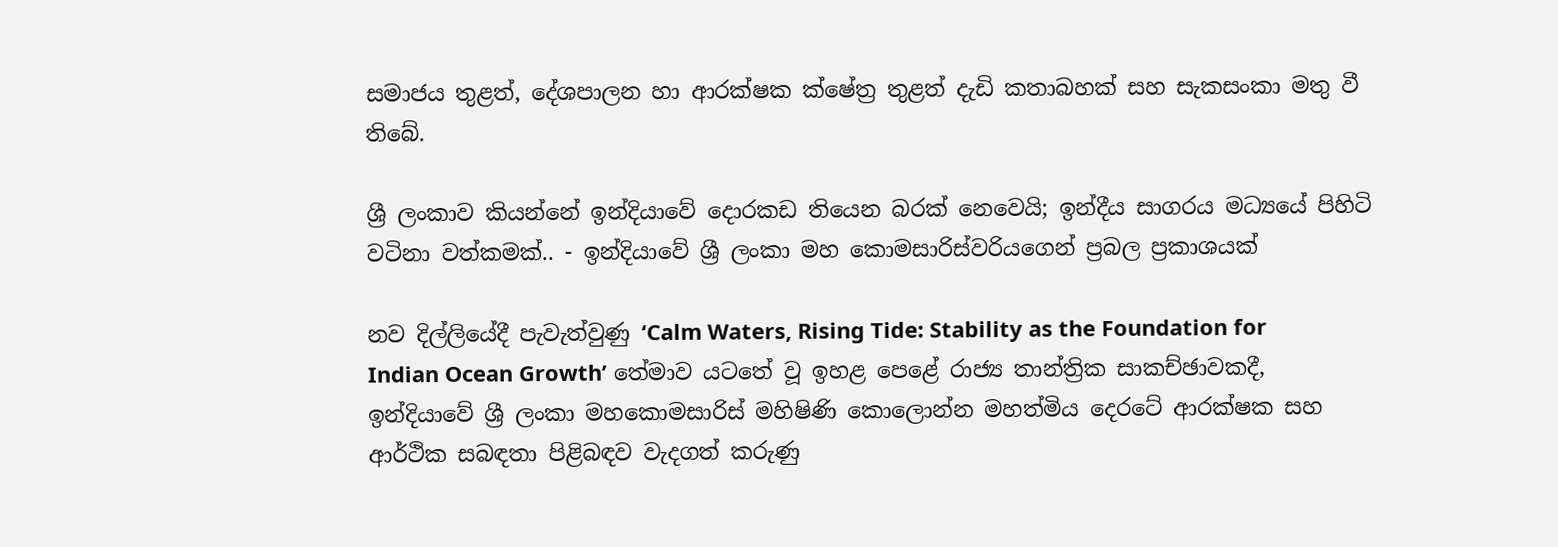සමාජය තුළත්, දේශපාලන හා ආරක්ෂක ක්ෂේත්‍ර තුළත් දැඩි කතාබහක් සහ සැකසංකා මතු වී තිබේ.

ශ්‍රී ලංකාව කියන්නේ ඉන්දියාවේ දොරකඩ තියෙන බරක් නෙවෙයි; ඉන්දීය සාගරය මධ්‍යයේ පිහිටි වටිනා වත්කමක්.. - ඉන්දියාවේ ශ්‍රී ලංකා මහ කොමසාරිස්වරියගෙන් ප්‍රබල ප්‍රකාශයක්

නව දිල්ලියේදී පැවැත්වුණු ‘Calm Waters, Rising Tide: Stability as the Foundation for Indian Ocean Growth’ තේමාව යටතේ වූ ඉහළ පෙළේ රාජ්‍ය තාන්ත්‍රික සාකච්ඡාවකදී, ඉන්දියාවේ ශ්‍රී ලංකා මහකොමසාරිස් මහිෂිණි කොලොන්න මහත්මිය දෙරටේ ආරක්ෂක සහ ආර්ථික සබඳතා පිළිබඳව වැදගත් කරුණු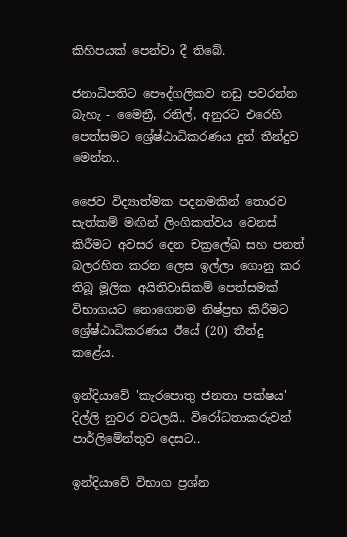කිහිපයක් පෙන්වා දී තිබේ.

ජනාධිපතිට පෞද්ගලිකව නඩු පවරන්න බැහැ - මෛත්‍රී, රනිල්, අනුරට එරෙහි පෙත්සමට ශ්‍රේෂ්ඨාධිකරණය දුන් තීන්දුව මෙන්න..

ජෛව විද්‍යාත්මක පදනමකින් තොරව සැත්කම් මඟින් ලිංගිකත්වය වෙනස් කිරීමට අවසර දෙන චක්‍රලේඛ සහ පනත් බලරහිත කරන ලෙස ඉල්ලා ගොනු කර තිබූ මූලික අයිතිවාසිකම් පෙත්සමක් විභාගයට නොගෙනම නිෂ්ප්‍රභ කිරීමට ශ්‍රේෂ්ඨාධිකරණය ඊයේ (20) තීන්දු කළේය.

ඉන්දියාවේ 'කැරපොතු ජනතා පක්ෂය' දිල්ලි නුවර වටලයි.. විරෝධතාකරුවන් පාර්ලිමේන්තුව දෙසට..

ඉන්දියාවේ විභාග ප්‍රශ්න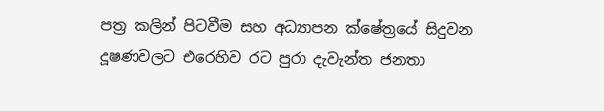පත්‍ර කලින් පිටවීම සහ අධ්‍යාපන ක්ෂේත්‍රයේ සිදුවන දූෂණවලට එරෙහිව රට පුරා දැවැන්ත ජනතා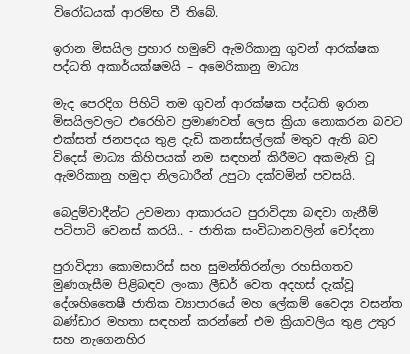විරෝධයක් ආරම්භ වී තිබේ.

ඉරාන මිසයිල ප්‍රහාර හමුවේ ඇමරිකානු ගුවන් ආරක්ෂක පද්ධති අකාර්යක්ෂමයි – අමෙරිකානු මාධ්‍ය

මැද පෙරදිග පිහිටි තම ගුවන් ආරක්ෂක පද්ධති ඉරාන මිසයිලවලට එරෙහිව ප්‍රමාණවත් ලෙස ක්‍රියා නොකරන බවට එක්සත් ජනපදය තුළ දැඩි කනස්සල්ලක් මතුව ඇති බව විදෙස් මාධ්‍ය කිහිපයක් නම සඳහන් කිරීමට අකමැති වූ ඇමරිකානු හමුදා නිලධාරීන් උපුටා දක්වමින් පවසයි.

බෙදුම්වාදීන්ට උවමනා ආකාරයට පුරාවිද්‍යා බඳවා ගැනීම් පටිපාටි වෙනස් කරයි.. - ජාතික සංවිධානවලින් චෝදනා

පුරාවිද්‍යා කොමසාරිස් සහ සුමන්තිරන්ලා රහසිගතව මුණගැසීම පිළිබඳව ලංකා ලීඩර් වෙත අදහස් දැක්වූ දේශහිතෛෂී ජාතික ව්‍යාපාරයේ මහ ලේකම් වෛද්‍ය වසන්ත බණ්ඩාර මහතා සඳහන් කරන්නේ එම ක්‍රියාවලිය තුළ උතුර සහ නැගෙනහිර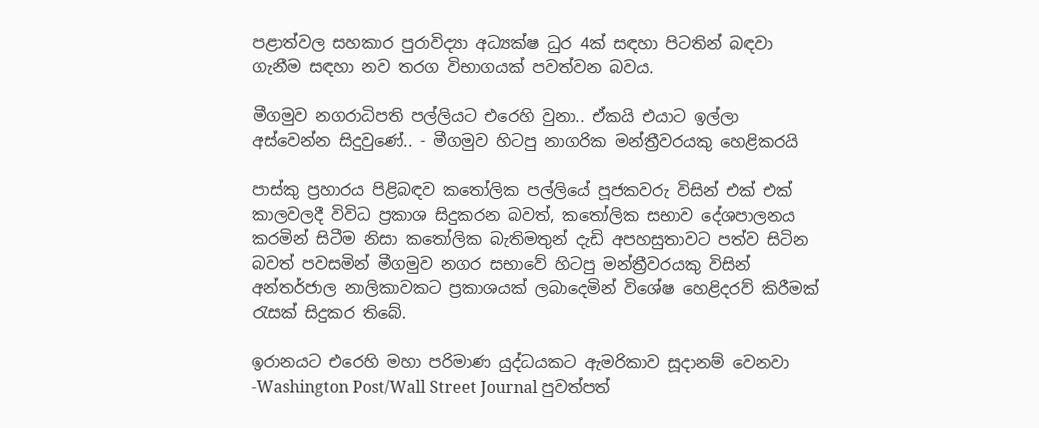පළාත්වල සහකාර පුරාවිද්‍යා අධ්‍යක්ෂ ධුර 4ක් සඳහා පිටතින් බඳවා ගැනීම සඳහා නව තරග විභාගයක් පවත්වන බවය.

මීගමුව නගරාධිපති පල්ලියට එරෙහි වුනා.. ඒකයි එයාට ඉල්ලා අස්වෙන්න සිදුවුණේ.. - මීගමුව හිටපු නාගරික මන්ත්‍රීවරයකු හෙළිකරයි

පාස්කු ප්‍රහාරය පිළිබඳව කතෝලික පල්ලියේ පූජකවරු විසින් එක් එක් කාලවලදී විවිධ ප්‍රකාශ සිදුකරන බවත්, කතෝලික සභාව දේශපාලනය කරමින් සිටීම නිසා කතෝලික බැතිමතුන් දැඩි අපහසුතාවට පත්ව සිටින බවත් පවසමින් මීගමුව නගර සභාවේ හිටපු මන්ත්‍රීවරයකු විසින් අන්තර්ජාල නාලිකාවකට ප්‍රකාශයක් ලබාදෙමින් විශේෂ හෙළිදරව් කිරීමක් රැසක් සිදුකර තිබේ.

ඉරානයට එරෙහි මහා පරිමාණ යුද්ධයකට ඇමරිකාව සූදානම් වෙනවා -Washington Post/Wall Street Journal පුවත්පත්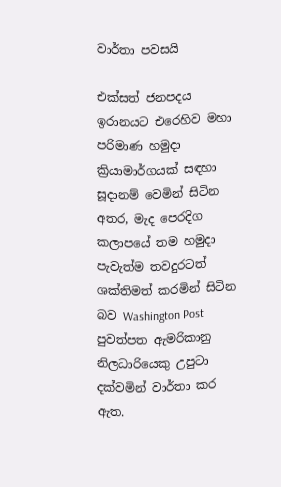වාර්තා පවසයි

එක්සත් ජනපදය ඉරානයට එරෙහිව මහා පරිමාණ හමුදා ක්‍රියාමාර්ගයක් සඳහා සූදානම් වෙමින් සිටින අතර, මැද පෙරදිග කලාපයේ තම හමුදා පැවැත්ම තවදුරටත් ශක්තිමත් කරමින් සිටින බව Washington Post පුවත්පත ඇමරිකානු නිලධාරියෙකු උපුටා දක්වමින් වාර්තා කර ඇත.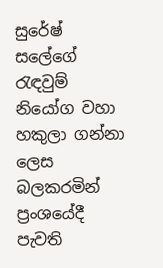සුරේෂ් සලේගේ රැඳවුම් නියෝග වහා හකුලා ගන්නා ලෙස බලකරමින් ප්‍රංශයේදී පැවති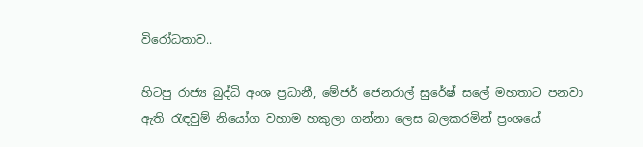විරෝධතාව..

හිටපු රාජ්‍ය බුද්ධි අංශ ප්‍රධානී, මේජර් ජෙනරාල් සුරේෂ් සලේ මහතාට පනවා ඇති රැඳවුම් නියෝග වහාම හකුලා ගන්නා ලෙස බලකරමින් ප්‍රංශයේ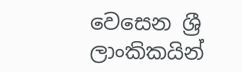වෙසෙන ශ්‍රී ලාංකිකයින්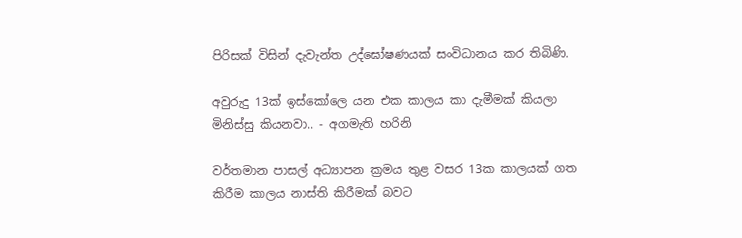පිරිසක් විසින් දැවැන්ත උද්ඝෝෂණයක් සංවිධානය කර තිබිණි.

අවුරුදු 13ක් ඉස්කෝලෙ යන එක කාලය කා දැමීමක් කියලා මිනිස්සු කියනවා.. - අගමැති හරිනි

වර්තමාන පාසල් අධ්‍යාපන ක්‍රමය තුළ වසර 13ක කාලයක් ගත කිරීම කාලය නාස්ති කිරීමක් බවට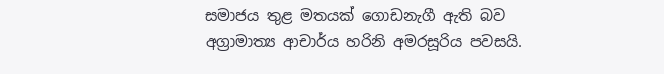සමාජය තුළ මතයක් ගොඩනැගී ඇති බව අග්‍රාමාත්‍ය ආචාර්ය හරිනි අමරසූරිය පවසයි.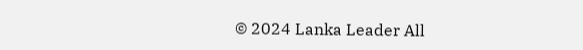© 2024 Lanka Leader All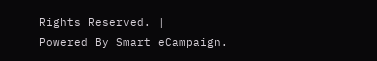Rights Reserved. |
Powered By Smart eCampaign.